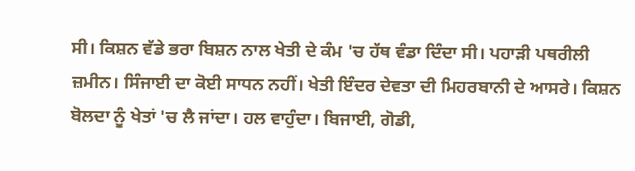ਸੀ। ਕਿਸ਼ਨ ਵੱਡੇ ਭਰਾ ਬਿਸ਼ਨ ਨਾਲ ਖੇਤੀ ਦੇ ਕੰਮ 'ਚ ਹੱਥ ਵੰਡਾ ਦਿੰਦਾ ਸੀ। ਪਹਾੜੀ ਪਥਰੀਲੀ ਜ਼ਮੀਨ। ਸਿੰਜਾਈ ਦਾ ਕੋਈ ਸਾਧਨ ਨਹੀਂ। ਖੇਤੀ ਇੰਦਰ ਦੇਵਤਾ ਦੀ ਮਿਹਰਬਾਨੀ ਦੇ ਆਸਰੇ। ਕਿਸ਼ਨ ਬੋਲਦਾ ਨੂੰ ਖੇਤਾਂ 'ਚ ਲੈ ਜਾਂਦਾ। ਹਲ ਵਾਹੁੰਦਾ। ਬਿਜਾਈ, ਗੋਡੀ,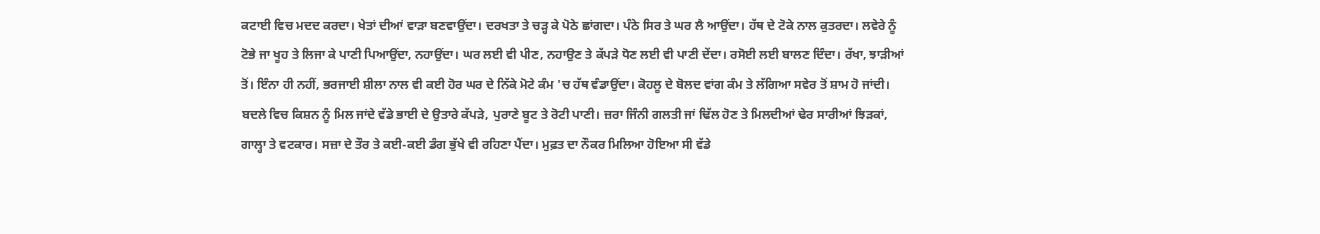ਕਟਾਈ ਵਿਚ ਮਦਦ ਕਰਦਾ। ਖੇਤਾਂ ਦੀਆਂ ਵਾੜਾ ਬਣਵਾਉਂਦਾ। ਦਰਖਤਾ ਤੇ ਚੜ੍ਹ ਕੇ ਪੋਠੇ ਛਾਂਗਦਾ। ਪੰਠੇ ਸਿਰ ਤੇ ਘਰ ਲੈ ਆਉਂਦਾ। ਹੱਥ ਦੇ ਟੋਕੇ ਨਾਲ ਕੁਤਰਦਾ। ਲਵੇਰੇ ਨੂੰ ਟੋਭੇ ਜਾ ਖੂਹ ਤੇ ਲਿਜਾ ਕੇ ਪਾਣੀ ਪਿਆਉਂਦਾ, ਨਹਾਉਂਦਾ। ਘਰ ਲਈ ਵੀ ਪੀਣ, ਨਹਾਉਣ ਤੇ ਕੱਪੜੇ ਧੋਣ ਲਈ ਵੀ ਪਾਣੀ ਦੇਂਦਾ। ਰਸੋਈ ਲਈ ਬਾਲਣ ਦਿੰਦਾ। ਰੱਖਾ, ਝਾੜੀਆਂ ਤੋਂ। ਇੰਨਾ ਹੀ ਨਹੀਂ, ਭਰਜਾਈ ਸ਼ੀਲਾ ਨਾਲ ਵੀ ਕਈ ਹੋਰ ਘਰ ਦੇ ਨਿੱਕੇ ਮੋਟੇ ਕੰਮ 'ਚ ਹੱਥ ਵੰਡਾਉਂਦਾ। ਕੋਹਲੂ ਦੇ ਬੋਲਦ ਵਾਂਗ ਕੰਮ ਤੇ ਲੱਗਿਆ ਸਵੇਰ ਤੋਂ ਸ਼ਾਮ ਹੋ ਜਾਂਦੀ। ਬਦਲੇ ਵਿਚ ਕਿਸ਼ਨ ਨੂੰ ਮਿਲ ਜਾਂਦੇ ਵੱਡੇ ਭਾਈ ਦੇ ਉਤਾਰੇ ਕੱਪੜੇ, ਪੁਰਾਣੇ ਬੂਟ ਤੇ ਰੋਟੀ ਪਾਣੀ। ਜ਼ਰਾ ਜਿੰਨੀ ਗਲਤੀ ਜਾਂ ਢਿੱਲ ਹੋਣ ਤੇ ਮਿਲਦੀਆਂ ਢੇਰ ਸਾਰੀਆਂ ਝਿੜਕਾਂ, ਗਾਲ੍ਹਾ ਤੇ ਵਟਕਾਰ। ਸਜ਼ਾ ਦੇ ਤੌਰ ਤੇ ਕਈ-ਕਈ ਡੰਗ ਭੁੱਖੇ ਵੀ ਰਹਿਣਾ ਪੈਂਦਾ। ਮੁਫ਼ਤ ਦਾ ਨੌਕਰ ਮਿਲਿਆ ਹੋਇਆ ਸੀ ਵੱਡੇ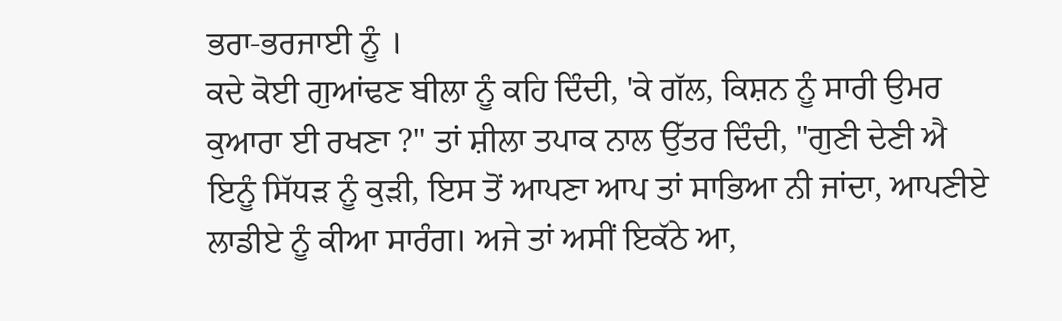ਭਰਾ-ਭਰਜਾਈ ਨੂੰ ।
ਕਦੇ ਕੋਈ ਗੁਆਂਢਣ ਬੀਲਾ ਨੂੰ ਕਹਿ ਦਿੰਦੀ, 'ਕੇ ਗੱਲ, ਕਿਸ਼ਨ ਨੂੰ ਸਾਰੀ ਉਮਰ ਕੁਆਰਾ ਈ ਰਖਣਾ ?" ਤਾਂ ਸ਼ੀਲਾ ਤਪਾਕ ਨਾਲ ਉੱਤਰ ਦਿੰਦੀ, "ਗੁਣੀ ਦੇਣੀ ਐ ਇਨੂੰ ਸਿੱਧੜ ਨੂੰ ਕੁੜੀ, ਇਸ ਤੋਂ ਆਪਣਾ ਆਪ ਤਾਂ ਸਾਭਿਆ ਨੀ ਜਾਂਦਾ, ਆਪਣੀਏ ਲਾਡੀਏ ਨੂੰ ਕੀਆ ਸਾਰੰਗ। ਅਜੇ ਤਾਂ ਅਸੀਂ ਇਕੱਠੇ ਆ,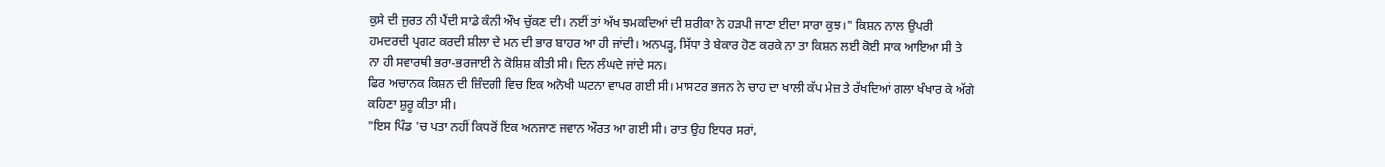ਕੁਸੇ ਦੀ ਜੁਰਤ ਨੀ ਪੈਂਦੀ ਸਾਡੇ ਕੰਨੀ ਔਖ ਚੁੱਕਣ ਦੀ। ਨਈਂ ਤਾਂ ਅੱਖ ਝਮਕਦਿਆਂ ਦੀ ਸ਼ਰੀਕਾ ਨੇ ਹੜਪੀ ਜਾਣਾ ਈਦਾ ਸਾਰਾ ਕੁਝ।" ਕਿਸ਼ਨ ਨਾਲ ਉਪਰੀ ਹਮਦਰਦੀ ਪ੍ਰਗਟ ਕਰਦੀ ਸ਼ੀਲਾ ਦੇ ਮਨ ਦੀ ਭਾਰ ਬਾਹਰ ਆ ਹੀ ਜਾਂਦੀ। ਅਨਪੜ੍ਹ, ਸਿੱਧਾ ਤੇ ਬੇਕਾਰ ਹੋਣ ਕਰਕੇ ਨਾ ਤਾ ਕਿਸ਼ਨ ਲਈ ਕੋਈ ਸਾਕ ਆਇਆ ਸੀ ਤੇ ਨਾ ਹੀ ਸਵਾਰਥੀ ਭਰਾ-ਭਰਜਾਈ ਨੇ ਕੋਸ਼ਿਸ਼ ਕੀਤੀ ਸੀ। ਦਿਨ ਲੰਘਦੇ ਜਾਂਦੇ ਸਨ।
ਫਿਰ ਅਚਾਨਕ ਕਿਸ਼ਨ ਦੀ ਜ਼ਿੰਦਗੀ ਵਿਚ ਇਕ ਅਨੋਖੀ ਘਟਨਾ ਵਾਪਰ ਗਈ ਸੀ। ਮਾਸਟਰ ਭਜਨ ਨੇ ਚਾਹ ਦਾ ਖਾਲੀ ਕੱਪ ਮੇਜ਼ ਤੇ ਰੱਖਦਿਆਂ ਗਲਾ ਖੰਖਾਰ ਕੇ ਅੱਗੇ ਕਹਿਣਾ ਸ਼ੁਰੂ ਕੀਤਾ ਸੀ।
"ਇਸ ਪਿੰਡ 'ਚ ਪਤਾ ਨਹੀਂ ਕਿਧਰੋਂ ਇਕ ਅਨਜਾਣ ਜਵਾਨ ਔਰਤ ਆ ਗਈ ਸੀ। ਰਾਤ ਉਹ ਇਧਰ ਸਰਾਂ,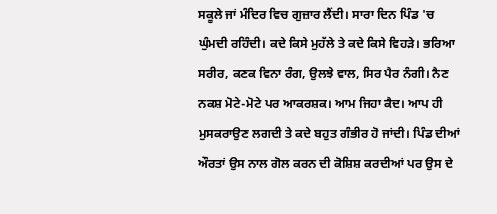ਸਕੂਲੇ ਜਾਂ ਮੰਦਿਰ ਵਿਚ ਗੁਜ਼ਾਰ ਲੈਂਦੀ। ਸਾਰਾ ਦਿਨ ਪਿੰਡ 'ਚ ਘੁੰਮਦੀ ਰਹਿੰਦੀ। ਕਦੇ ਕਿਸੇ ਮੁਹੱਲੇ ਤੇ ਕਦੇ ਕਿਸੇ ਵਿਹੜੇ। ਭਰਿਆ ਸਰੀਰ, ਕਣਕ ਵਿਨਾ ਰੰਗ, ਉਲਝੇ ਵਾਲ, ਸਿਰ ਪੈਰ ਨੰਗੀ। ਨੈਣ ਨਕਸ਼ ਮੋਟੇ-ਮੋਟੇ ਪਰ ਆਕਰਸ਼ਕ। ਆਮ ਜਿਹਾ ਕੈਦ। ਆਪ ਹੀ ਮੁਸਕਰਾਉਣ ਲਗਦੀ ਤੇ ਕਦੇ ਬਹੁਤ ਗੰਭੀਰ ਹੋ ਜਾਂਦੀ। ਪਿੰਡ ਦੀਆਂ ਔਰਤਾਂ ਉਸ ਨਾਲ ਗੋਲ ਕਰਨ ਦੀ ਕੋਸ਼ਿਸ਼ ਕਰਦੀਆਂ ਪਰ ਉਸ ਦੇ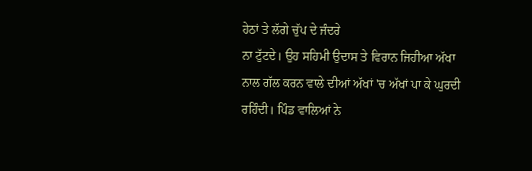ਹੇਠਾਂ ਤੇ ਲੱਗੇ ਚੁੱਪ ਦੇ ਜੰਦਰੇ
ਨਾ ਟੁੱਟਦੇ। ਉਹ ਸਹਿਮੀ ਉਦਾਸ ਤੇ ਵਿਰਾਨ ਜਿਹੀਆ ਅੱਖਾ ਨਾਲ ਗੱਲ ਕਰਨ ਵਾਲੇ ਦੀਆਂ ਅੱਖਾਂ 'ਚ ਅੱਖਾਂ ਪਾ ਕੇ ਘੁਰਦੀ ਰਹਿੰਦੀ। ਪਿੰਡ ਵਾਲਿਆਂ ਨੇ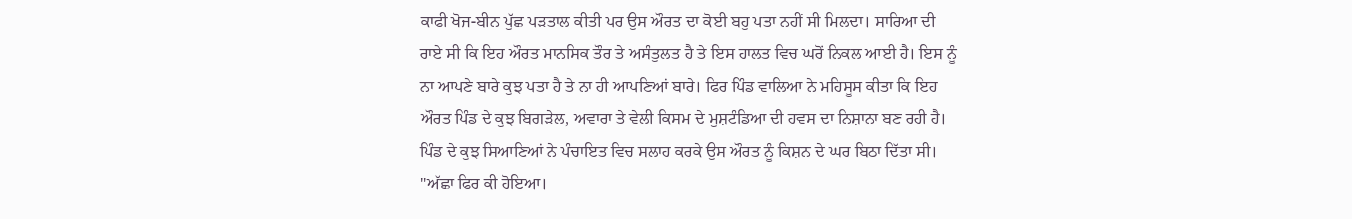ਕਾਫੀ ਖੋਜ-ਬੀਨ ਪੁੱਛ ਪੜਤਾਲ ਕੀਤੀ ਪਰ ਉਸ ਔਰਤ ਦਾ ਕੋਈ ਬਹੁ ਪਤਾ ਨਹੀਂ ਸੀ ਮਿਲਦਾ। ਸਾਰਿਆ ਦੀ ਰਾਏ ਸੀ ਕਿ ਇਹ ਔਰਤ ਮਾਨਸਿਕ ਤੌਰ ਤੇ ਅਸੰਤੁਲਤ ਹੈ ਤੇ ਇਸ ਹਾਲਤ ਵਿਚ ਘਰੋਂ ਨਿਕਲ ਆਈ ਹੈ। ਇਸ ਨੂੰ ਨਾ ਆਪਣੇ ਬਾਰੇ ਕੁਝ ਪਤਾ ਹੈ ਤੇ ਨਾ ਹੀ ਆਪਣਿਆਂ ਬਾਰੇ। ਫਿਰ ਪਿੰਡ ਵਾਲਿਆ ਨੇ ਮਹਿਸੂਸ ਕੀਤਾ ਕਿ ਇਹ ਔਰਤ ਪਿੰਡ ਦੇ ਕੁਝ ਬਿਗੜੇਲ, ਅਵਾਰਾ ਤੇ ਵੇਲੀ ਕਿਸਮ ਦੇ ਮੁਸ਼ਟੰਡਿਆ ਦੀ ਹਵਸ ਦਾ ਨਿਸ਼ਾਨਾ ਬਣ ਰਹੀ ਹੈ। ਪਿੰਡ ਦੇ ਕੁਝ ਸਿਆਣਿਆਂ ਨੇ ਪੰਚਾਇਤ ਵਿਚ ਸਲਾਹ ਕਰਕੇ ਉਸ ਔਰਤ ਨੂੰ ਕਿਸ਼ਨ ਦੇ ਘਰ ਬਿਠਾ ਦਿੱਤਾ ਸੀ।
"ਅੱਛਾ ਫਿਰ ਕੀ ਹੋਇਆ।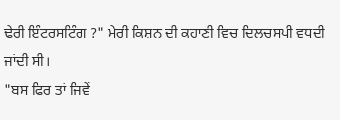ਢੇਰੀ ਇੰਟਰਸਟਿੰਗ ?" ਮੇਰੀ ਕਿਸ਼ਨ ਦੀ ਕਹਾਣੀ ਵਿਚ ਦਿਲਚਸਪੀ ਵਧਦੀ ਜਾਂਦੀ ਸੀ।
"ਬਸ ਫਿਰ ਤਾਂ ਜਿਵੇਂ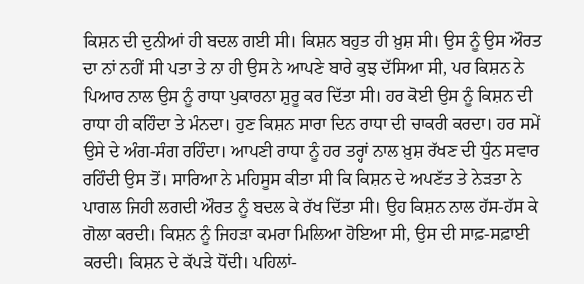ਕਿਸ਼ਨ ਦੀ ਦੁਨੀਆਂ ਹੀ ਬਦਲ ਗਈ ਸੀ। ਕਿਸ਼ਨ ਬਹੁਤ ਹੀ ਖ਼ੁਸ਼ ਸੀ। ਉਸ ਨੂੰ ਉਸ ਔਰਤ ਦਾ ਨਾਂ ਨਹੀਂ ਸੀ ਪਤਾ ਤੇ ਨਾ ਹੀ ਉਸ ਨੇ ਆਪਣੇ ਬਾਰੇ ਕੁਝ ਦੱਸਿਆ ਸੀ, ਪਰ ਕਿਸ਼ਨ ਨੇ ਪਿਆਰ ਨਾਲ ਉਸ ਨੂੰ ਰਾਧਾ ਪੁਕਾਰਨਾ ਸ਼ੁਰੂ ਕਰ ਦਿੱਤਾ ਸੀ। ਹਰ ਕੋਈ ਉਸ ਨੂੰ ਕਿਸ਼ਨ ਦੀ ਰਾਧਾ ਹੀ ਕਹਿੰਦਾ ਤੇ ਮੰਨਦਾ। ਹੁਣ ਕਿਸ਼ਨ ਸਾਰਾ ਦਿਨ ਰਾਧਾ ਦੀ ਚਾਕਰੀ ਕਰਦਾ। ਹਰ ਸਮੇਂ ਉਸੇ ਦੇ ਅੰਗ-ਸੰਗ ਰਹਿੰਦਾ। ਆਪਣੀ ਰਾਧਾ ਨੂੰ ਹਰ ਤਰ੍ਹਾਂ ਨਾਲ ਖ਼ੁਸ਼ ਰੱਖਣ ਦੀ ਧੁੰਨ ਸਵਾਰ ਰਹਿੰਦੀ ਉਸ ਤੋਂ। ਸਾਰਿਆ ਨੇ ਮਹਿਸੂਸ ਕੀਤਾ ਸੀ ਕਿ ਕਿਸ਼ਨ ਦੇ ਅਪਣੱਤ ਤੇ ਨੇੜਤਾ ਨੇ ਪਾਗਲ ਜਿਹੀ ਲਗਦੀ ਔਰਤ ਨੂੰ ਬਦਲ ਕੇ ਰੱਖ ਦਿੱਤਾ ਸੀ। ਉਹ ਕਿਸ਼ਨ ਨਾਲ ਹੱਸ-ਹੱਸ ਕੇ ਗੋਲਾ ਕਰਦੀ। ਕਿਸ਼ਨ ਨੂੰ ਜਿਹੜਾ ਕਮਰਾ ਮਿਲਿਆ ਹੋਇਆ ਸੀ, ਉਸ ਦੀ ਸਾਫ਼-ਸਫ਼ਾਈ ਕਰਦੀ। ਕਿਸ਼ਨ ਦੇ ਕੱਪੜੇ ਧੋਂਦੀ। ਪਹਿਲਾਂ-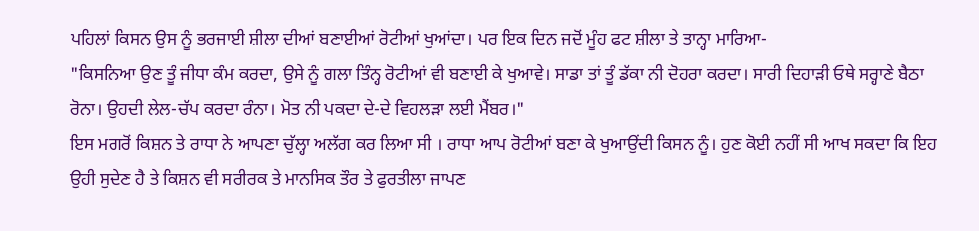ਪਹਿਲਾਂ ਕਿਸਨ ਉਸ ਨੂੰ ਭਰਜਾਈ ਸ਼ੀਲਾ ਦੀਆਂ ਬਣਾਈਆਂ ਰੋਟੀਆਂ ਖੁਆਂਦਾ। ਪਰ ਇਕ ਦਿਨ ਜਦੋਂ ਮੂੰਹ ਫਟ ਸ਼ੀਲਾ ਤੇ ਤਾਨ੍ਹਾ ਮਾਰਿਆ-
"ਕਿਸਨਿਆ ਉਣ ਤੂੰ ਜੀਧਾ ਕੰਮ ਕਰਦਾ, ਉਸੇ ਨੂੰ ਗਲਾ ਤਿੰਨ੍ਹ ਰੋਟੀਆਂ ਵੀ ਬਣਾਈ ਕੇ ਖੁਆਵੇ। ਸਾਡਾ ਤਾਂ ਤੂੰ ਡੱਕਾ ਨੀ ਦੋਹਰਾ ਕਰਦਾ। ਸਾਰੀ ਦਿਹਾੜੀ ਓਥੇ ਸਰ੍ਹਾਣੇ ਬੈਠਾ ਰੋਨਾ। ਉਹਦੀ ਲੇਲ-ਚੱਪ ਕਰਦਾ ਰੰਨਾ। ਮੋਤ ਨੀ ਪਕਦਾ ਦੇ-ਦੇ ਵਿਹਲੜਾ ਲਈ ਮੈਂਬਰ।"
ਇਸ ਮਗਰੋਂ ਕਿਸ਼ਨ ਤੇ ਰਾਧਾ ਨੇ ਆਪਣਾ ਚੁੱਲ੍ਹਾ ਅਲੱਗ ਕਰ ਲਿਆ ਸੀ । ਰਾਧਾ ਆਪ ਰੋਟੀਆਂ ਬਣਾ ਕੇ ਖੁਆਉਂਦੀ ਕਿਸਨ ਨੂੰ। ਹੁਣ ਕੋਈ ਨਹੀਂ ਸੀ ਆਖ ਸਕਦਾ ਕਿ ਇਹ ਉਹੀ ਸੁਦੇਣ ਹੈ ਤੇ ਕਿਸ਼ਨ ਵੀ ਸਰੀਰਕ ਤੇ ਮਾਨਸਿਕ ਤੌਰ ਤੇ ਫੁਰਤੀਲਾ ਜਾਪਣ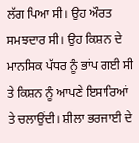ਲੱਗ ਪਿਆ ਸੀ। ਉਹ ਔਰਤ ਸਮਝਦਾਰ ਸੀ। ਉਹ ਕਿਸ਼ਨ ਦੇ ਮਾਨਸਿਕ ਪੱਧਰ ਨੂੰ ਭਾਂਪ ਗਈ ਸੀ ਤੇ ਕਿਸ਼ਨ ਨੂੰ ਆਪਣੇ ਇਸਾਰਿਆਂ ਤੇ ਚਲਾਉਂਦੀ। ਸ਼ੀਲਾ ਭਰਜਾਈ ਦੇ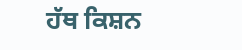ਹੱਥ ਕਿਸ਼ਨ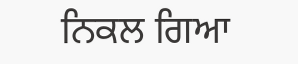ਨਿਕਲ ਗਿਆ